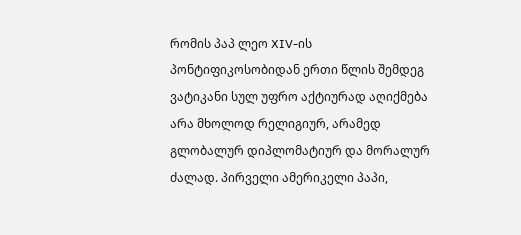რომის პაპ ლეო XIV-ის პონტიფიკოსობიდან ერთი წლის შემდეგ ვატიკანი სულ უფრო აქტიურად აღიქმება არა მხოლოდ რელიგიურ, არამედ გლობალურ დიპლომატიურ და მორალურ ძალად. პირველი ამერიკელი პაპი,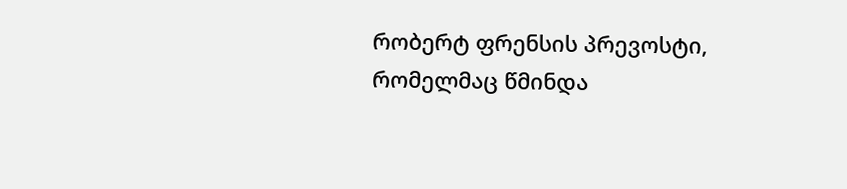რობერტ ფრენსის პრევოსტი, რომელმაც წმინდა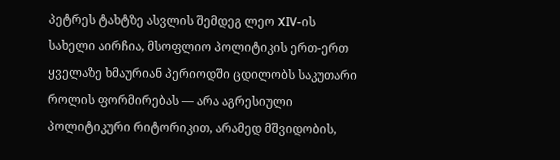პეტრეს ტახტზე ასვლის შემდეგ ლეო XIV-ის სახელი აირჩია, მსოფლიო პოლიტიკის ერთ-ერთ ყველაზე ხმაურიან პერიოდში ცდილობს საკუთარი როლის ფორმირებას — არა აგრესიული პოლიტიკური რიტორიკით, არამედ მშვიდობის,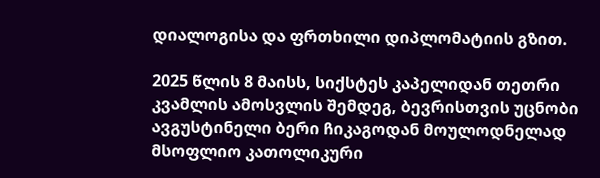დიალოგისა და ფრთხილი დიპლომატიის გზით.

2025 წლის 8 მაისს, სიქსტეს კაპელიდან თეთრი კვამლის ამოსვლის შემდეგ, ბევრისთვის უცნობი ავგუსტინელი ბერი ჩიკაგოდან მოულოდნელად მსოფლიო კათოლიკური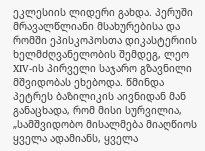ეკლესიის ლიდერი გახდა. პერუში მრავალწლიანი მსახურებისა და რომში ეპისკოპოსთა დიკასტერიის ხელმძღვანელობის შემდეგ, ლეო XIV-ის პირველი საჯარო გზავნილი მშვიდობას ეხებოდა. წმინდა პეტრეს ბაზილიკის აივნიდან მან განაცხადა, რომ მისი სურვილია, „სამშვიდობო მისალმება მიაღწიოს ყველა ადამიანს, ყველა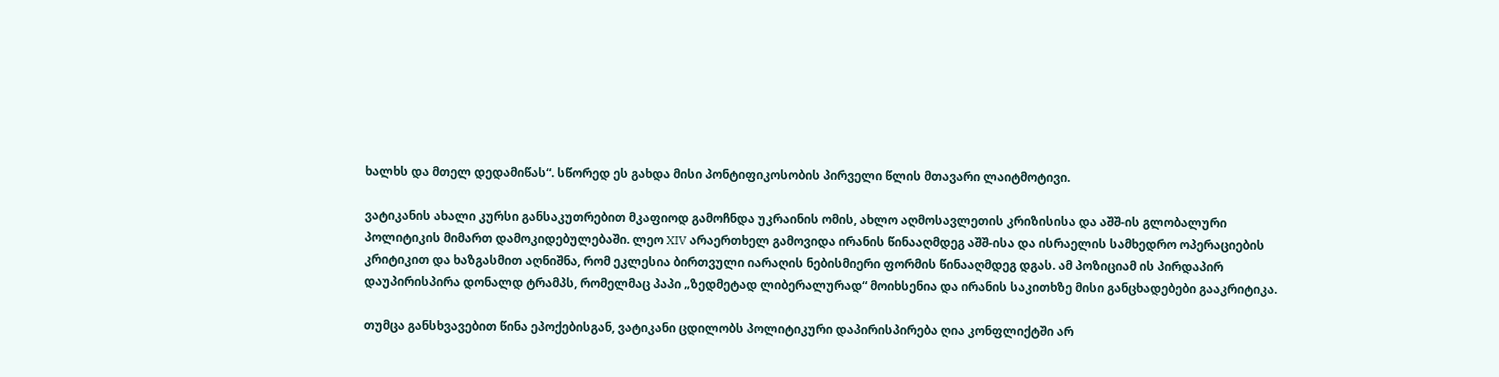ხალხს და მთელ დედამიწას“. სწორედ ეს გახდა მისი პონტიფიკოსობის პირველი წლის მთავარი ლაიტმოტივი.

ვატიკანის ახალი კურსი განსაკუთრებით მკაფიოდ გამოჩნდა უკრაინის ომის, ახლო აღმოსავლეთის კრიზისისა და აშშ-ის გლობალური პოლიტიკის მიმართ დამოკიდებულებაში. ლეო XIV არაერთხელ გამოვიდა ირანის წინააღმდეგ აშშ-ისა და ისრაელის სამხედრო ოპერაციების კრიტიკით და ხაზგასმით აღნიშნა, რომ ეკლესია ბირთვული იარაღის ნებისმიერი ფორმის წინააღმდეგ დგას. ამ პოზიციამ ის პირდაპირ დაუპირისპირა დონალდ ტრამპს, რომელმაც პაპი „ზედმეტად ლიბერალურად“ მოიხსენია და ირანის საკითხზე მისი განცხადებები გააკრიტიკა.

თუმცა განსხვავებით წინა ეპოქებისგან, ვატიკანი ცდილობს პოლიტიკური დაპირისპირება ღია კონფლიქტში არ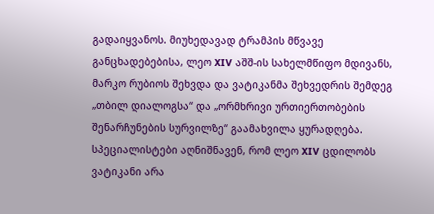გადაიყვანოს. მიუხედავად ტრამპის მწვავე განცხადებებისა, ლეო XIV აშშ-ის სახელმწიფო მდივანს, მარკო რუბიოს შეხვდა და ვატიკანმა შეხვედრის შემდეგ „თბილ დიალოგსა“ და „ორმხრივი ურთიერთობების შენარჩუნების სურვილზე“ გაამახვილა ყურადღება. სპეციალისტები აღნიშნავენ, რომ ლეო XIV ცდილობს ვატიკანი არა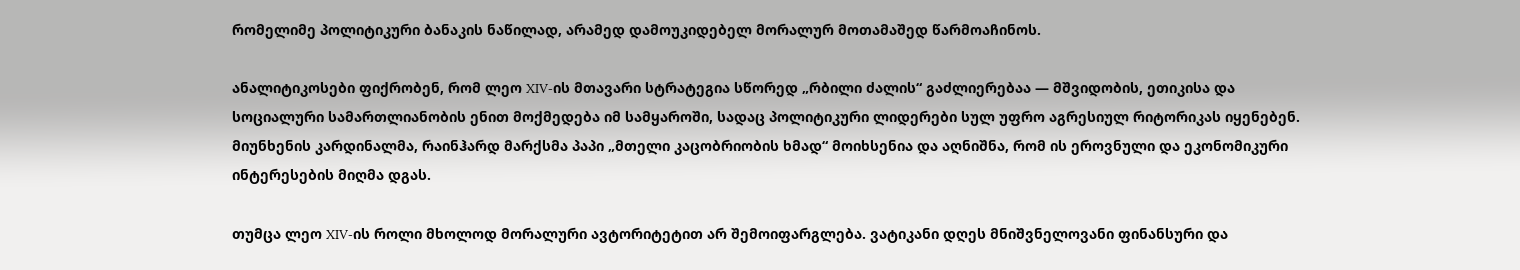რომელიმე პოლიტიკური ბანაკის ნაწილად, არამედ დამოუკიდებელ მორალურ მოთამაშედ წარმოაჩინოს.

ანალიტიკოსები ფიქრობენ, რომ ლეო XIV-ის მთავარი სტრატეგია სწორედ „რბილი ძალის“ გაძლიერებაა — მშვიდობის, ეთიკისა და სოციალური სამართლიანობის ენით მოქმედება იმ სამყაროში, სადაც პოლიტიკური ლიდერები სულ უფრო აგრესიულ რიტორიკას იყენებენ. მიუნხენის კარდინალმა, რაინჰარდ მარქსმა პაპი „მთელი კაცობრიობის ხმად“ მოიხსენია და აღნიშნა, რომ ის ეროვნული და ეკონომიკური ინტერესების მიღმა დგას.

თუმცა ლეო XIV-ის როლი მხოლოდ მორალური ავტორიტეტით არ შემოიფარგლება. ვატიკანი დღეს მნიშვნელოვანი ფინანსური და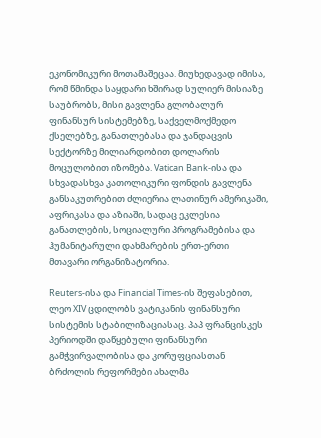ეკონომიკური მოთამაშეცაა. მიუხედავად იმისა, რომ წმინდა საყდარი ხშირად სულიერ მისიაზე საუბრობს, მისი გავლენა გლობალურ ფინანსურ სისტემებზე, საქველმოქმედო ქსელებზე, განათლებასა და ჯანდაცვის სექტორზე მილიარდობით დოლარის მოცულობით იზომება. Vatican Bank-ისა და სხვადასხვა კათოლიკური ფონდის გავლენა განსაკუთრებით ძლიერია ლათინურ ამერიკაში, აფრიკასა და აზიაში, სადაც ეკლესია განათლების, სოციალური პროგრამებისა და ჰუმანიტარული დახმარების ერთ-ერთი მთავარი ორგანიზატორია.

Reuters-ისა და Financial Times-ის შეფასებით, ლეო XIV ცდილობს ვატიკანის ფინანსური სისტემის სტაბილიზაციასაც. პაპ ფრანცისკეს პერიოდში დაწყებული ფინანსური გამჭვირვალობისა და კორუფციასთან ბრძოლის რეფორმები ახალმა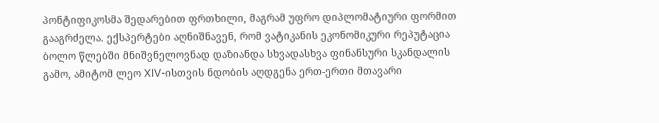პონტიფიკოსმა შედარებით ფრთხილი, მაგრამ უფრო დიპლომატიური ფორმით გააგრძელა. ექსპერტები აღნიშნავენ, რომ ვატიკანის ეკონომიკური რეპუტაცია ბოლო წლებში მნიშვნელოვნად დაზიანდა სხვადასხვა ფინანსური სკანდალის გამო, ამიტომ ლეო XIV-ისთვის ნდობის აღდგენა ერთ-ერთი მთავარი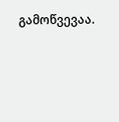გამოწვევაა.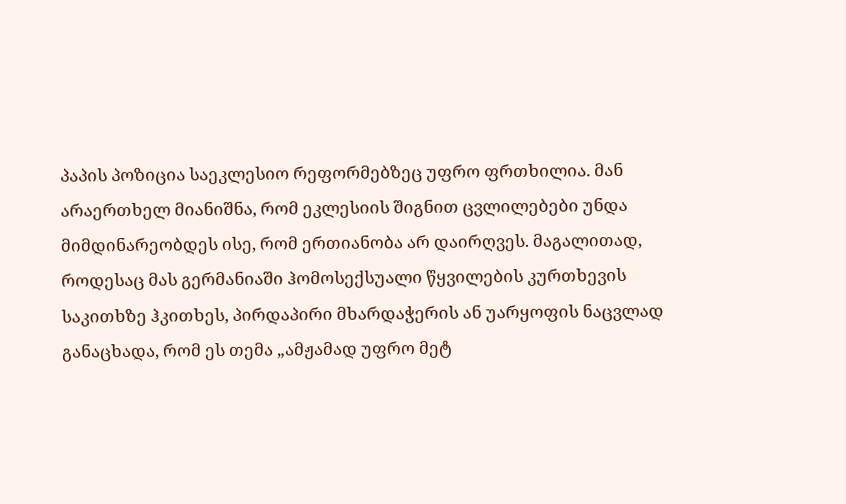პაპის პოზიცია საეკლესიო რეფორმებზეც უფრო ფრთხილია. მან არაერთხელ მიანიშნა, რომ ეკლესიის შიგნით ცვლილებები უნდა მიმდინარეობდეს ისე, რომ ერთიანობა არ დაირღვეს. მაგალითად, როდესაც მას გერმანიაში ჰომოსექსუალი წყვილების კურთხევის საკითხზე ჰკითხეს, პირდაპირი მხარდაჭერის ან უარყოფის ნაცვლად განაცხადა, რომ ეს თემა „ამჟამად უფრო მეტ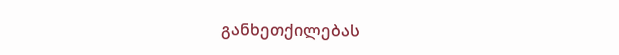განხეთქილებას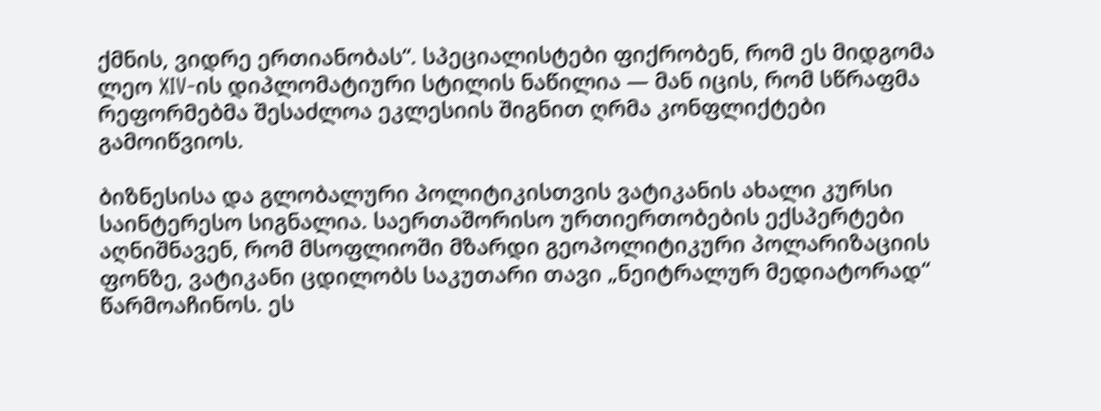ქმნის, ვიდრე ერთიანობას“. სპეციალისტები ფიქრობენ, რომ ეს მიდგომა ლეო XIV-ის დიპლომატიური სტილის ნაწილია — მან იცის, რომ სწრაფმა რეფორმებმა შესაძლოა ეკლესიის შიგნით ღრმა კონფლიქტები გამოიწვიოს.

ბიზნესისა და გლობალური პოლიტიკისთვის ვატიკანის ახალი კურსი საინტერესო სიგნალია. საერთაშორისო ურთიერთობების ექსპერტები აღნიშნავენ, რომ მსოფლიოში მზარდი გეოპოლიტიკური პოლარიზაციის ფონზე, ვატიკანი ცდილობს საკუთარი თავი „ნეიტრალურ მედიატორად“ წარმოაჩინოს. ეს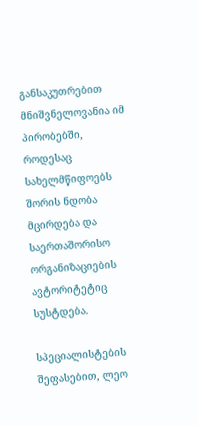განსაკუთრებით მნიშვნელოვანია იმ პირობებში, როდესაც სახელმწიფოებს შორის ნდობა მცირდება და საერთაშორისო ორგანიზაციების ავტორიტეტიც სუსტდება.

სპეციალისტების შეფასებით, ლეო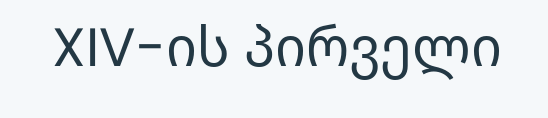XIV-ის პირველი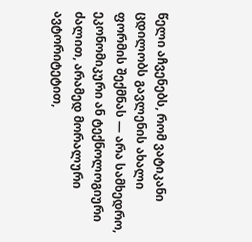წელი აჩვენებს, რომ ვატიკანი ცდილობს გავლენის ახალი ფორმის შექმნას — არა სამხედრო, ეკონომიკური ან ტექნოლოგიური ძალით, არამედ მორალური ავტორიტეტით,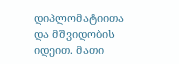დიპლომატიითა და მშვიდობის იდეით. მათი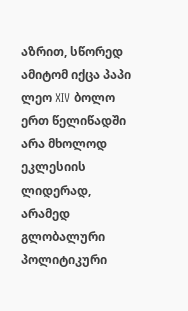აზრით, სწორედ ამიტომ იქცა პაპი ლეო XIV ბოლო ერთ წელიწადში არა მხოლოდ ეკლესიის ლიდერად, არამედ გლობალური პოლიტიკური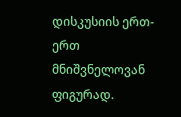დისკუსიის ერთ-ერთ მნიშვნელოვან ფიგურად.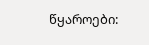წყაროები: